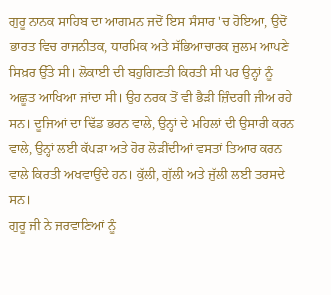ਗੁਰੂ ਨਾਨਕ ਸਾਹਿਬ ਦਾ ਆਗਮਨ ਜਦੋਂ ਇਸ ਸੰਸਾਰ 'ਚ ਹੋਇਆ, ਉਦੋਂ ਭਾਰਤ ਵਿਚ ਰਾਜਨੀਤਕ, ਧਾਰਮਿਕ ਅਤੇ ਸੱਭਿਆਚਾਰਕ ਜ਼ੁਲਮ ਆਪਣੇ ਸਿਖ਼ਰ ਉੱਤੇ ਸੀ। ਲੋਕਾਈ ਦੀ ਬਹੁਗਿਣਤੀ ਕਿਰਤੀ ਸੀ ਪਰ ਉਨ੍ਹਾਂ ਨੂੰ ਅਛੂਤ ਆਖਿਆ ਜਾਂਦਾ ਸੀ। ਉਹ ਨਰਕ ਤੋਂ ਵੀ ਭੈੜੀ ਜ਼ਿੰਦਗੀ ਜੀਅ ਰਹੇ ਸਨ। ਦੂਜਿਆਂ ਦਾ ਢਿੱਡ ਭਰਨ ਵਾਲੇ, ਉਨ੍ਹਾਂ ਦੇ ਮਹਿਲਾਂ ਦੀ ਉਸਾਰੀ ਕਰਨ ਵਾਲੇ, ਉਨ੍ਹਾਂ ਲਈ ਕੱਪੜਾ ਅਤੇ ਹੋਰ ਲੋੜੀਂਦੀਆਂ ਵਸਤਾਂ ਤਿਆਰ ਕਰਨ ਵਾਲੇ ਕਿਰਤੀ ਅਖਵਾਉਂਦੇ ਹਨ। ਕੁੱਲੀ, ਗੁੱਲੀ ਅਤੇ ਜੁੱਲੀ ਲਈ ਤਰਸਦੇ ਸਨ।
ਗੁਰੂ ਜੀ ਨੇ ਜਰਵਾਣਿਆਂ ਨੂੰ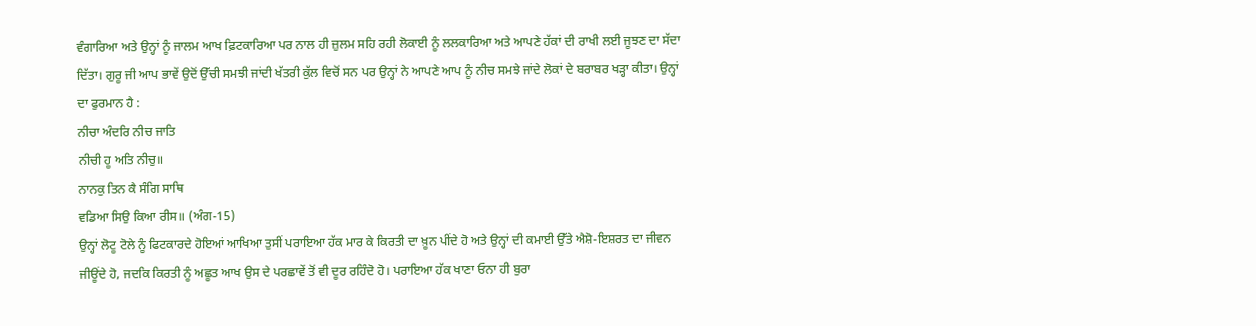ਵੰਗਾਰਿਆ ਅਤੇ ਉਨ੍ਹਾਂ ਨੂੰ ਜਾਲਮ ਆਖ ਫ਼ਿਟਕਾਰਿਆ ਪਰ ਨਾਲ ਹੀ ਜ਼ੁਲਮ ਸਹਿ ਰਹੀ ਲੋਕਾਈ ਨੂੰ ਲਲਕਾਰਿਆ ਅਤੇ ਆਪਣੇ ਹੱਕਾਂ ਦੀ ਰਾਖੀ ਲਈ ਜੂਝਣ ਦਾ ਸੱਦਾ ਦਿੱਤਾ। ਗੁਰੂ ਜੀ ਆਪ ਭਾਵੇਂ ਉਦੋਂ ਉੱਚੀ ਸਮਝੀ ਜਾਂਦੀ ਖੱਤਰੀ ਕੁੱਲ ਵਿਚੋਂ ਸਨ ਪਰ ਉਨ੍ਹਾਂ ਨੇ ਆਪਣੇ ਆਪ ਨੂੰ ਨੀਚ ਸਮਝੇ ਜਾਂਦੇ ਲੋਕਾਂ ਦੇ ਬਰਾਬਰ ਖੜ੍ਹਾ ਕੀਤਾ। ਉਨ੍ਹਾਂ ਦਾ ਫੁਰਮਾਨ ਹੈ :
ਨੀਚਾ ਅੰਦਰਿ ਨੀਚ ਜਾਤਿ
ਨੀਚੀ ਹੂ ਅਤਿ ਨੀਚੁ॥
ਨਾਨਕੁ ਤਿਨ ਕੈ ਸੰਗਿ ਸਾਥਿ
ਵਡਿਆ ਸਿਉ ਕਿਆ ਰੀਸ॥ (ਅੰਗ-15)
ਉਨ੍ਹਾਂ ਲੋਟੂ ਟੋਲੇ ਨੂੰ ਫਿਟਕਾਰਦੇ ਹੋਇਆਂ ਆਖਿਆ ਤੁਸੀਂ ਪਰਾਇਆ ਹੱਕ ਮਾਰ ਕੇ ਕਿਰਤੀ ਦਾ ਖ਼ੂਨ ਪੀਂਦੇ ਹੋ ਅਤੇ ਉਨ੍ਹਾਂ ਦੀ ਕਮਾਈ ਉੱਤੇ ਐਸ਼ੋ-ਇਸ਼ਰਤ ਦਾ ਜੀਵਨ ਜੀਊਂਦੇ ਹੋ, ਜਦਕਿ ਕਿਰਤੀ ਨੂੰ ਅਛੂਤ ਆਖ ਉਸ ਦੇ ਪਰਛਾਵੇਂ ਤੋਂ ਵੀ ਦੂਰ ਰਹਿੰਦੋ ਹੋ। ਪਰਾਇਆ ਹੱਕ ਖਾਣਾ ਓਨਾ ਹੀ ਬੁਰਾ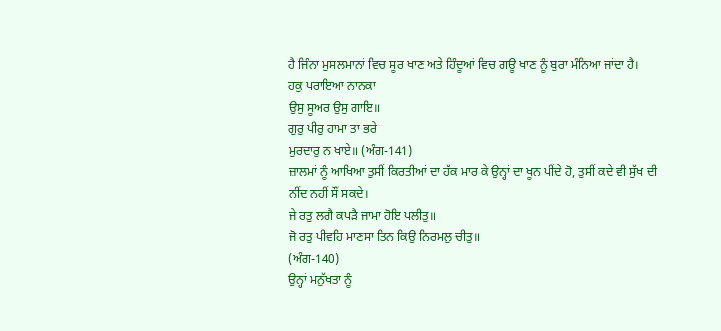ਹੈ ਜਿੰਨਾ ਮੁਸਲਮਾਨਾਂ ਵਿਚ ਸੂਰ ਖਾਣ ਅਤੇ ਹਿੰਦੂਆਂ ਵਿਚ ਗਊ ਖਾਣ ਨੂੰ ਬੁਰਾ ਮੰਨਿਆ ਜਾਂਦਾ ਹੈ।
ਹਕੁ ਪਰਾਇਆ ਨਾਨਕਾ
ਉਸੁ ਸੂਅਰ ਉਸੁ ਗਾਇ॥
ਗੁਰੁ ਪੀਰੁ ਹਾਮਾ ਤਾ ਭਰੇ
ਮੁਰਦਾਰੁ ਨ ਖਾਏ॥ (ਅੰਗ-141)
ਜ਼ਾਲਮਾਂ ਨੂੰ ਆਖਿਆ ਤੁਸੀਂ ਕਿਰਤੀਆਂ ਦਾ ਹੱਕ ਮਾਰ ਕੇ ਉਨ੍ਹਾਂ ਦਾ ਖੂਨ ਪੀਂਦੇ ਹੋ, ਤੁਸੀਂ ਕਦੇ ਵੀ ਸੁੱਖ ਦੀ ਨੀਂਦ ਨਹੀਂ ਸੌਂ ਸਕਦੇ।
ਜੇ ਰਤੁ ਲਗੈ ਕਪੜੈ ਜਾਮਾ ਹੋਇ ਪਲੀਤੁ॥
ਜੋ ਰਤੁ ਪੀਵਹਿ ਮਾਣਸਾ ਤਿਨ ਕਿਉ ਨਿਰਮਲੁ ਚੀਤੁ॥
(ਅੰਗ-140)
ਉਨ੍ਹਾਂ ਮਨੁੱਖਤਾ ਨੂੰ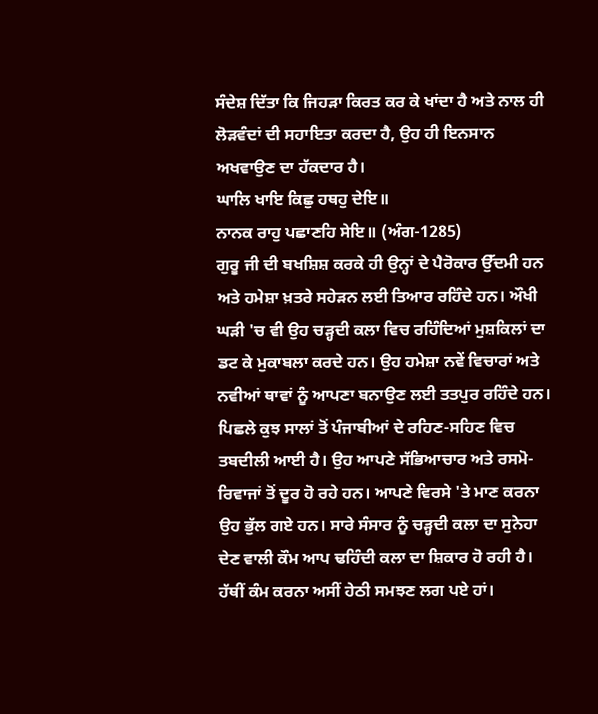ਸੰਦੇਸ਼ ਦਿੱਤਾ ਕਿ ਜਿਹੜਾ ਕਿਰਤ ਕਰ ਕੇ ਖਾਂਦਾ ਹੈ ਅਤੇ ਨਾਲ ਹੀ ਲੋੜਵੰਦਾਂ ਦੀ ਸਹਾਇਤਾ ਕਰਦਾ ਹੈ, ਉਹ ਹੀ ਇਨਸਾਨ ਅਖਵਾਉਣ ਦਾ ਹੱਕਦਾਰ ਹੈ।
ਘਾਲਿ ਖਾਇ ਕਿਛੁ ਹਥਹੁ ਦੇਇ॥
ਨਾਨਕ ਰਾਹੁ ਪਛਾਣਹਿ ਸੇਇ॥ (ਅੰਗ-1285)
ਗੁਰੂ ਜੀ ਦੀ ਬਖਸ਼ਿਸ਼ ਕਰਕੇ ਹੀ ਉਨ੍ਹਾਂ ਦੇ ਪੈਰੋਕਾਰ ਉੱਦਮੀ ਹਨ ਅਤੇ ਹਮੇਸ਼ਾ ਖ਼ਤਰੇ ਸਹੇੜਨ ਲਈ ਤਿਆਰ ਰਹਿੰਦੇ ਹਨ। ਔਖੀ ਘੜੀ 'ਚ ਵੀ ਉਹ ਚੜ੍ਹਦੀ ਕਲਾ ਵਿਚ ਰਹਿੰਦਿਆਂ ਮੁਸ਼ਕਿਲਾਂ ਦਾ ਡਟ ਕੇ ਮੁਕਾਬਲਾ ਕਰਦੇ ਹਨ। ਉਹ ਹਮੇਸ਼ਾ ਨਵੇਂ ਵਿਚਾਰਾਂ ਅਤੇ ਨਵੀਆਂ ਥਾਵਾਂ ਨੂੰ ਆਪਣਾ ਬਨਾਉਣ ਲਈ ਤਤਪੁਰ ਰਹਿੰਦੇ ਹਨ। ਪਿਛਲੇ ਕੁਝ ਸਾਲਾਂ ਤੋਂ ਪੰਜਾਬੀਆਂ ਦੇ ਰਹਿਣ-ਸਹਿਣ ਵਿਚ ਤਬਦੀਲੀ ਆਈ ਹੈ। ਉਹ ਆਪਣੇ ਸੱਭਿਆਚਾਰ ਅਤੇ ਰਸਮੋ-ਰਿਵਾਜਾਂ ਤੋਂ ਦੂਰ ਹੋ ਰਹੇ ਹਨ। ਆਪਣੇ ਵਿਰਸੇ 'ਤੇ ਮਾਣ ਕਰਨਾ ਉਹ ਭੁੱਲ ਗਏ ਹਨ। ਸਾਰੇ ਸੰਸਾਰ ਨੂੰ ਚੜ੍ਹਦੀ ਕਲਾ ਦਾ ਸੁਨੇਹਾ ਦੇਣ ਵਾਲੀ ਕੌਮ ਆਪ ਢਹਿੰਦੀ ਕਲਾ ਦਾ ਸ਼ਿਕਾਰ ਹੋ ਰਹੀ ਹੈ। ਹੱਥੀਂ ਕੰਮ ਕਰਨਾ ਅਸੀਂ ਹੇਠੀ ਸਮਝਣ ਲਗ ਪਏ ਹਾਂ।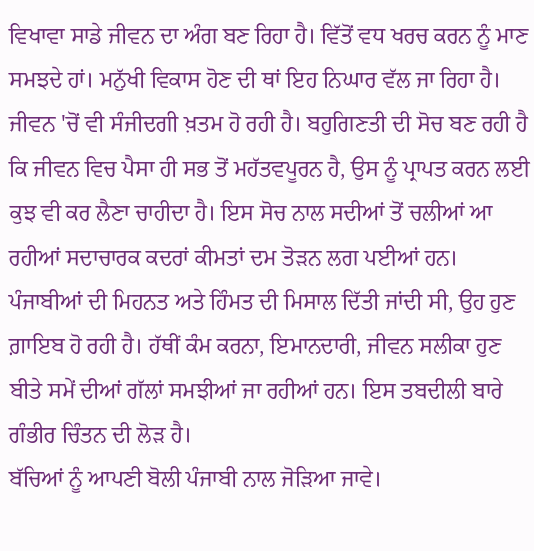ਵਿਖਾਵਾ ਸਾਡੇ ਜੀਵਨ ਦਾ ਅੰਗ ਬਣ ਰਿਹਾ ਹੈ। ਵਿੱਤੋਂ ਵਧ ਖਰਚ ਕਰਨ ਨੂੰ ਮਾਣ ਸਮਝਦੇ ਹਾਂ। ਮਨੁੱਖੀ ਵਿਕਾਸ ਹੋਣ ਦੀ ਥਾਂ ਇਹ ਨਿਘਾਰ ਵੱਲ ਜਾ ਰਿਹਾ ਹੈ। ਜੀਵਨ 'ਚੋਂ ਵੀ ਸੰਜੀਦਗੀ ਖ਼ਤਮ ਹੋ ਰਹੀ ਹੈ। ਬਹੁਗਿਣਤੀ ਦੀ ਸੋਚ ਬਣ ਰਹੀ ਹੈ ਕਿ ਜੀਵਨ ਵਿਚ ਪੈਸਾ ਹੀ ਸਭ ਤੋਂ ਮਹੱਤਵਪੂਰਨ ਹੈ, ਉਸ ਨੂੰ ਪ੍ਰਾਪਤ ਕਰਨ ਲਈ ਕੁਝ ਵੀ ਕਰ ਲੈਣਾ ਚਾਹੀਦਾ ਹੈ। ਇਸ ਸੋਚ ਨਾਲ ਸਦੀਆਂ ਤੋਂ ਚਲੀਆਂ ਆ ਰਹੀਆਂ ਸਦਾਚਾਰਕ ਕਦਰਾਂ ਕੀਮਤਾਂ ਦਮ ਤੋੜਨ ਲਗ ਪਈਆਂ ਹਨ। ਪੰਜਾਬੀਆਂ ਦੀ ਮਿਹਨਤ ਅਤੇ ਹਿੰਮਤ ਦੀ ਮਿਸਾਲ ਦਿੱਤੀ ਜਾਂਦੀ ਸੀ, ਉਹ ਹੁਣ ਗ਼ਾਇਬ ਹੋ ਰਹੀ ਹੈ। ਹੱਥੀਂ ਕੰਮ ਕਰਨਾ, ਇਮਾਨਦਾਰੀ, ਜੀਵਨ ਸਲੀਕਾ ਹੁਣ ਬੀਤੇ ਸਮੇਂ ਦੀਆਂ ਗੱਲਾਂ ਸਮਝੀਆਂ ਜਾ ਰਹੀਆਂ ਹਨ। ਇਸ ਤਬਦੀਲੀ ਬਾਰੇ ਗੰਭੀਰ ਚਿੰਤਨ ਦੀ ਲੋੜ ਹੈ।
ਬੱਚਿਆਂ ਨੂੰ ਆਪਣੀ ਬੋਲੀ ਪੰਜਾਬੀ ਨਾਲ ਜੋੜਿਆ ਜਾਵੇ।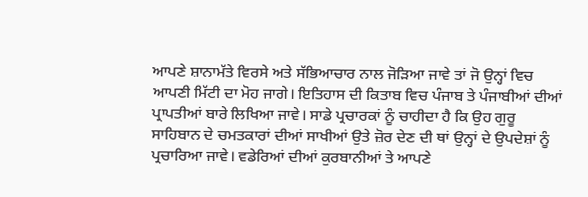ਆਪਣੇ ਸ਼ਾਨਾਮੱਤੇ ਵਿਰਸੇ ਅਤੇ ਸੱਭਿਆਚਾਰ ਨਾਲ ਜੋੜਿਆ ਜਾਵੇ ਤਾਂ ਜੋ ਉਨ੍ਹਾਂ ਵਿਚ ਆਪਣੀ ਮਿੱਟੀ ਦਾ ਮੋਹ ਜਾਗੇ। ਇਤਿਹਾਸ ਦੀ ਕਿਤਾਬ ਵਿਚ ਪੰਜਾਬ ਤੇ ਪੰਜਾਬੀਆਂ ਦੀਆਂ ਪ੍ਰਾਪਤੀਆਂ ਬਾਰੇ ਲਿਖਿਆ ਜਾਵੇ। ਸਾਡੇ ਪ੍ਰਚਾਰਕਾਂ ਨੂੰ ਚਾਹੀਦਾ ਹੈ ਕਿ ਉਹ ਗੁਰੂ ਸਾਹਿਬਾਨ ਦੇ ਚਮਤਕਾਰਾਂ ਦੀਆਂ ਸਾਖੀਆਂ ਉਤੇ ਜ਼ੋਰ ਦੇਣ ਦੀ ਥਾਂ ਉਨ੍ਹਾਂ ਦੇ ਉਪਦੇਸ਼ਾਂ ਨੂੰ ਪ੍ਰਚਾਰਿਆ ਜਾਵੇ। ਵਡੇਰਿਆਂ ਦੀਆਂ ਕੁਰਬਾਨੀਆਂ ਤੇ ਆਪਣੇ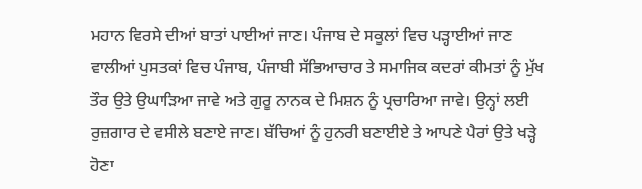ਮਹਾਨ ਵਿਰਸੇ ਦੀਆਂ ਬਾਤਾਂ ਪਾਈਆਂ ਜਾਣ। ਪੰਜਾਬ ਦੇ ਸਕੂਲਾਂ ਵਿਚ ਪੜ੍ਹਾਈਆਂ ਜਾਣ ਵਾਲੀਆਂ ਪੁਸਤਕਾਂ ਵਿਚ ਪੰਜਾਬ, ਪੰਜਾਬੀ ਸੱਭਿਆਚਾਰ ਤੇ ਸਮਾਜਿਕ ਕਦਰਾਂ ਕੀਮਤਾਂ ਨੂੰ ਮੁੱਖ ਤੌਰ ਉਤੇ ਉਘਾੜਿਆ ਜਾਵੇ ਅਤੇ ਗੁਰੂ ਨਾਨਕ ਦੇ ਮਿਸ਼ਨ ਨੂੰ ਪ੍ਰਚਾਰਿਆ ਜਾਵੇ। ਉਨ੍ਹਾਂ ਲਈ ਰੁਜ਼ਗਾਰ ਦੇ ਵਸੀਲੇ ਬਣਾਏ ਜਾਣ। ਬੱਚਿਆਂ ਨੂੰ ਹੁਨਰੀ ਬਣਾਈਏ ਤੇ ਆਪਣੇ ਪੈਰਾਂ ਉਤੇ ਖੜ੍ਹੇ ਹੋਣਾ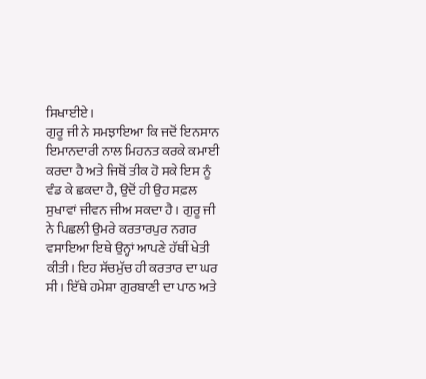ਸਿਖਾਈਏ।
ਗੁਰੂ ਜੀ ਨੇ ਸਮਝਾਇਆ ਕਿ ਜਦੋਂ ਇਨਸਾਨ ਇਮਾਨਦਾਰੀ ਨਾਲ ਮਿਹਨਤ ਕਰਕੇ ਕਮਾਈ ਕਰਦਾ ਹੈ ਅਤੇ ਜਿਥੋਂ ਤੀਕ ਹੋ ਸਕੇ ਇਸ ਨੂੰ ਵੰਡ ਕੇ ਛਕਦਾ ਹੈ, ਉਦੋਂ ਹੀ ਉਹ ਸਫ਼ਲ ਸੁਖਾਵਾਂ ਜੀਵਨ ਜੀਅ ਸਕਦਾ ਹੈ। ਗੁਰੂ ਜੀ ਨੇ ਪਿਛਲੀ ਉਮਰੇ ਕਰਤਾਰਪੁਰ ਨਗਰ ਵਸਾਇਆ ਇਥੇ ਉਨ੍ਹਾਂ ਆਪਣੇ ਹੱਥੀਂ ਖੇਤੀ ਕੀਤੀ। ਇਹ ਸੱਚਮੁੱਚ ਹੀ ਕਰਤਾਰ ਦਾ ਘਰ ਸੀ। ਇੱਥੇ ਹਮੇਸ਼ਾ ਗੁਰਬਾਣੀ ਦਾ ਪਾਠ ਅਤੇ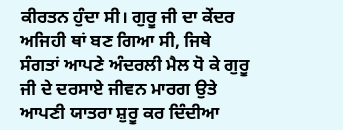ਕੀਰਤਨ ਹੁੰਦਾ ਸੀ। ਗੁਰੂ ਜੀ ਦਾ ਕੇਂਦਰ ਅਜਿਹੀ ਥਾਂ ਬਣ ਗਿਆ ਸੀ, ਜਿਥੇ ਸੰਗਤਾਂ ਆਪਣੇ ਅੰਦਰਲੀ ਮੈਲ ਧੋ ਕੇ ਗੁਰੂ ਜੀ ਦੇ ਦਰਸਾਏ ਜੀਵਨ ਮਾਰਗ ਉਤੇ ਆਪਣੀ ਯਾਤਰਾ ਸ਼ੁਰੂ ਕਰ ਦਿੰਦੀਆ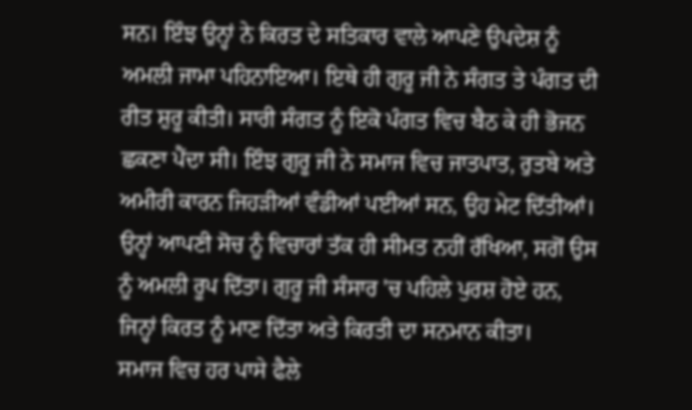ਸਨ। ਇੰਝ ਉਨ੍ਹਾਂ ਨੇ ਕਿਰਤ ਦੇ ਸਤਿਕਾਰ ਵਾਲੇ ਆਪਣੇ ਉਪਦੇਸ਼ ਨੂੰ ਅਮਲੀ ਜਾਮਾ ਪਹਿਨਾਇਆ। ਇਥੇ ਹੀ ਗੁਰੂ ਜੀ ਨੇ ਸੰਗਤ ਤੇ ਪੰਗਤ ਦੀ ਰੀਤ ਸ਼ੁਰੂ ਕੀਤੀ। ਸਾਰੀ ਸੰਗਤ ਨੂੰ ਇਕੋ ਪੰਗਤ ਵਿਚ ਬੈਠ ਕੇ ਹੀ ਭੋਜਨ ਛਕਣਾ ਪੈਂਦਾ ਸੀ। ਇੰਝ ਗੁਰੂ ਜੀ ਨੇ ਸਮਾਜ ਵਿਚ ਜਾਤਪਾਤ, ਰੁਤਬੇ ਅਤੇ ਅਮੀਰੀ ਕਾਰਨ ਜਿਹੜੀਆਂ ਵੰਡੀਆਂ ਪਈਆਂ ਸਨ, ਉਹ ਮੇਟ ਦਿੱਤੀਆਂ। ਉਨ੍ਹਾਂ ਆਪਣੀ ਸੋਚ ਨੂੰ ਵਿਚਾਰਾਂ ਤੱਕ ਹੀ ਸੀਮਤ ਨਹੀਂ ਰੱਖਿਆ, ਸਗੋਂ ਉਸ ਨੂੰ ਅਮਲੀ ਰੂਪ ਦਿੱਤਾ। ਗੁਰੂ ਜੀ ਸੰਸਾਰ 'ਚ ਪਹਿਲੇ ਪੁਰਸ਼ ਹੋਏ ਹਨ, ਜਿਨ੍ਹਾਂ ਕਿਰਤ ਨੂੰ ਮਾਣ ਦਿੱਤਾ ਅਤੇ ਕਿਰਤੀ ਦਾ ਸਨਮਾਨ ਕੀਤਾ।
ਸਮਾਜ ਵਿਚ ਹਰ ਪਾਸੇ ਫੈਲੇ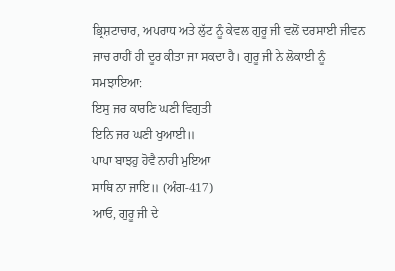ਭ੍ਰਿਸ਼ਟਾਚਾਰ, ਅਪਰਾਧ ਅਤੇ ਲੁੱਟ ਨੂੰ ਕੇਵਲ ਗੁਰੂ ਜੀ ਵਲੋਂ ਦਰਸਾਈ ਜੀਵਨ ਜਾਚ ਰਾਹੀਂ ਹੀ ਦੂਰ ਕੀਤਾ ਜਾ ਸਕਦਾ ਹੈ। ਗੁਰੂ ਜੀ ਨੇ ਲੋਕਾਈ ਨੂੰ ਸਮਝਾਇਆ:
ਇਸੁ ਜਰ ਕਾਰਣਿ ਘਣੀ ਵਿਗੁਤੀ
ਇਨਿ ਜਰ ਘਣੀ ਖੁਆਈ॥
ਪਾਪਾ ਬਾਝਹੁ ਹੋਵੈ ਨਾਹੀ ਮੁਇਆ
ਸਾਥਿ ਨਾ ਜਾਇ॥ (ਅੰਗ-417)
ਆਓ, ਗੁਰੂ ਜੀ ਦੇ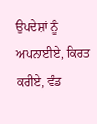ਉਪਦੇਸ਼ਾਂ ਨੂੰ ਅਪਨਾਈਏ, ਕਿਰਤ ਕਰੀਏ, ਵੰਡ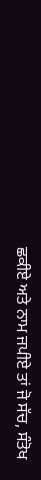ਛਕੀਏ ਅਤੇ ਨਾਮ ਜਪੀਏ ਤਾਂ ਜੋ ਸੱਚ, ਸੰਤੋਖ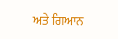ਅਤੇ ਗਿਆਨ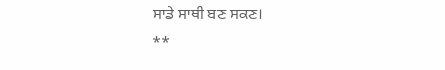ਸਾਡੇ ਸਾਥੀ ਬਣ ਸਕਣ।
**